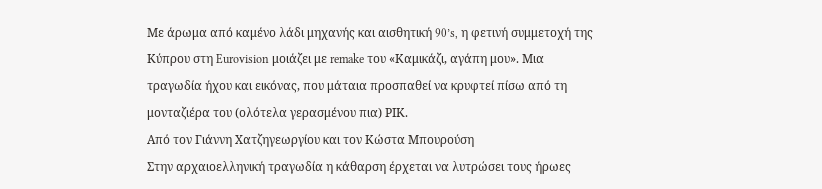Με άρωμα από καμένο λάδι μηχανής και αισθητική 90’s, η φετινή συμμετοχή της Κύπρου στη Eurovision μοιάζει με remake του «Καμικάζι, αγάπη μου». Μια τραγωδία ήχου και εικόνας, που μάταια προσπαθεί να κρυφτεί πίσω από τη μονταζιέρα του (ολότελα γερασμένου πια) ΡΙΚ.
Από τον Γιάννη Χατζηγεωργίου και τον Κώστα Μπουρούση
Στην αρχαιοελληνική τραγωδία η κάθαρση έρχεται να λυτρώσει τους ήρωες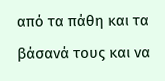από τα πάθη και τα βάσανά τους και να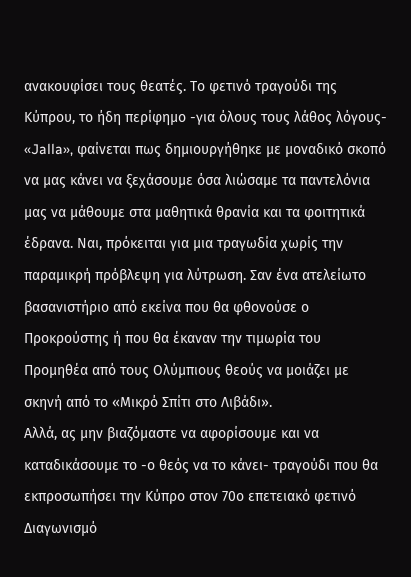ανακουφίσει τους θεατές. Το φετινό τραγούδι της Κύπρου, το ήδη περίφημο -για όλους τους λάθος λόγους- «Jalla», φαίνεται πως δημιουργήθηκε με μοναδικό σκοπό να μας κάνει να ξεχάσουμε όσα λιώσαμε τα παντελόνια μας να μάθουμε στα μαθητικά θρανία και τα φοιτητικά έδρανα. Ναι, πρόκειται για μια τραγωδία χωρίς την παραμικρή πρόβλεψη για λύτρωση. Σαν ένα ατελείωτο βασανιστήριο από εκείνα που θα φθονούσε ο Προκρούστης ή που θα έκαναν την τιμωρία του Προμηθέα από τους Ολύμπιους θεούς να μοιάζει με σκηνή από το «Μικρό Σπίτι στο Λιβάδι».
Αλλά, ας μην βιαζόμαστε να αφορίσουμε και να καταδικάσουμε το -ο θεός να το κάνει- τραγούδι που θα εκπροσωπήσει την Κύπρο στον 70ο επετειακό φετινό Διαγωνισμό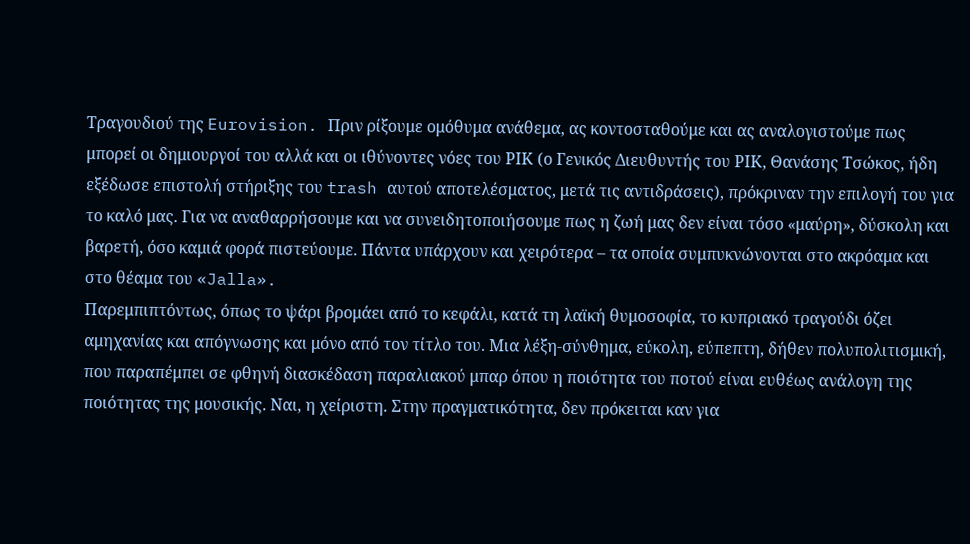Τραγουδιού της Eurovision. Πριν ρίξουμε ομόθυμα ανάθεμα, ας κοντοσταθούμε και ας αναλογιστούμε πως μπορεί οι δημιουργοί του αλλά και οι ιθύνοντες νόες του ΡΙΚ (ο Γενικός Διευθυντής του ΡΙΚ, Θανάσης Τσώκος, ήδη εξέδωσε επιστολή στήριξης του trash αυτού αποτελέσματος, μετά τις αντιδράσεις), πρόκριναν την επιλογή του για το καλό μας. Για να αναθαρρήσουμε και να συνειδητοποιήσουμε πως η ζωή μας δεν είναι τόσο «μαύρη», δύσκολη και βαρετή, όσο καμιά φορά πιστεύουμε. Πάντα υπάρχουν και χειρότερα – τα οποία συμπυκνώνονται στο ακρόαμα και στο θέαμα του «Jalla».
Παρεμπιπτόντως, όπως το ψάρι βρομάει από το κεφάλι, κατά τη λαϊκή θυμοσοφία, το κυπριακό τραγούδι όζει αμηχανίας και απόγνωσης και μόνο από τον τίτλο του. Μια λέξη-σύνθημα, εύκολη, εύπεπτη, δήθεν πολυπολιτισμική, που παραπέμπει σε φθηνή διασκέδαση παραλιακού μπαρ όπου η ποιότητα του ποτού είναι ευθέως ανάλογη της ποιότητας της μουσικής. Ναι, η χείριστη. Στην πραγματικότητα, δεν πρόκειται καν για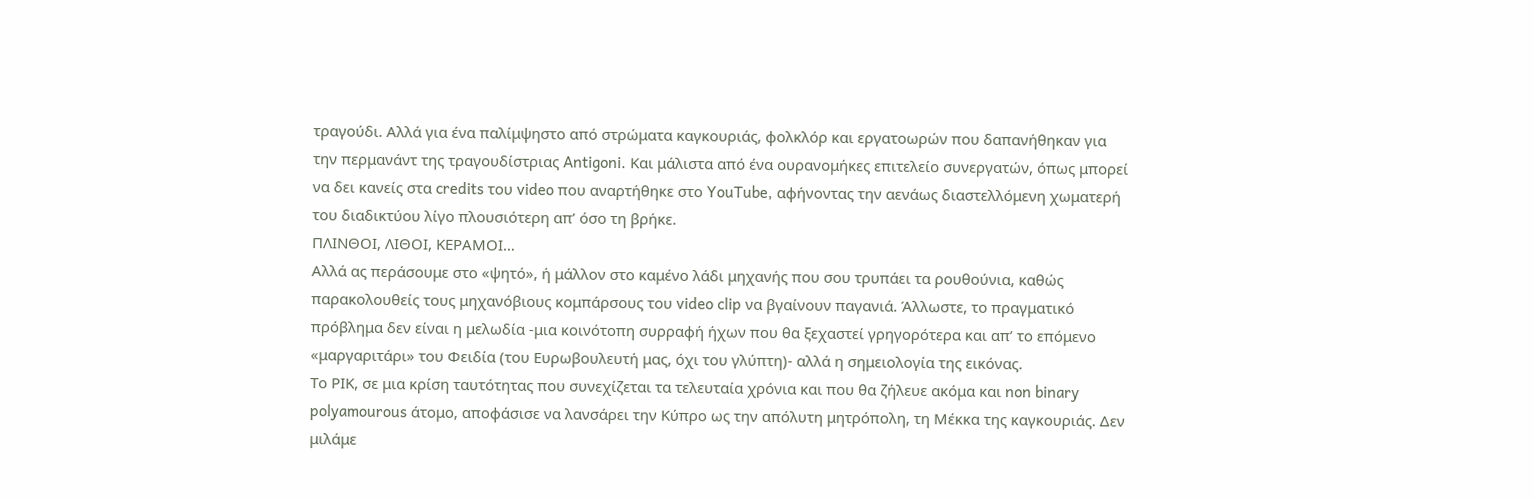τραγούδι. Αλλά για ένα παλίμψηστο από στρώματα καγκουριάς, φολκλόρ και εργατοωρών που δαπανήθηκαν για την περμανάντ της τραγουδίστριας Antigoni. Και μάλιστα από ένα ουρανομήκες επιτελείο συνεργατών, όπως μπορεί να δει κανείς στα credits του video που αναρτήθηκε στο YouTube, αφήνοντας την αενάως διαστελλόμενη χωματερή του διαδικτύου λίγο πλουσιότερη απ’ όσο τη βρήκε.
ΠΛΙΝΘΟΙ, ΛΙΘΟΙ, ΚΕΡΑΜΟΙ…
Αλλά ας περάσουμε στο «ψητό», ή μάλλον στο καμένο λάδι μηχανής που σου τρυπάει τα ρουθούνια, καθώς παρακολουθείς τους μηχανόβιους κομπάρσους του video clip να βγαίνουν παγανιά. Άλλωστε, το πραγματικό πρόβλημα δεν είναι η μελωδία -μια κοινότοπη συρραφή ήχων που θα ξεχαστεί γρηγορότερα και απ’ το επόμενο «μαργαριτάρι» του Φειδία (του Ευρωβουλευτή μας, όχι του γλύπτη)- αλλά η σημειολογία της εικόνας.
Το ΡΙΚ, σε μια κρίση ταυτότητας που συνεχίζεται τα τελευταία χρόνια και που θα ζήλευε ακόμα και non binary polyamourous άτομο, αποφάσισε να λανσάρει την Κύπρο ως την απόλυτη μητρόπολη, τη Μέκκα της καγκουριάς. Δεν μιλάμε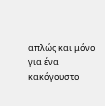απλώς και μόνο για ένα κακόγουστο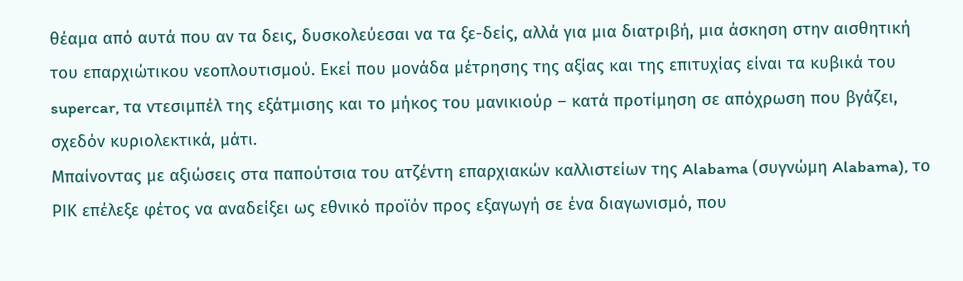θέαμα από αυτά που αν τα δεις, δυσκολεύεσαι να τα ξε-δείς, αλλά για μια διατριβή, μια άσκηση στην αισθητική του επαρχιώτικου νεοπλουτισμού. Εκεί που μονάδα μέτρησης της αξίας και της επιτυχίας είναι τα κυβικά του supercar, τα ντεσιμπέλ της εξάτμισης και το μήκος του μανικιούρ – κατά προτίμηση σε απόχρωση που βγάζει, σχεδόν κυριολεκτικά, μάτι.
Μπαίνοντας με αξιώσεις στα παπούτσια του ατζέντη επαρχιακών καλλιστείων της Alabama (συγνώμη Alabama), το ΡΙΚ επέλεξε φέτος να αναδείξει ως εθνικό προϊόν προς εξαγωγή σε ένα διαγωνισμό, που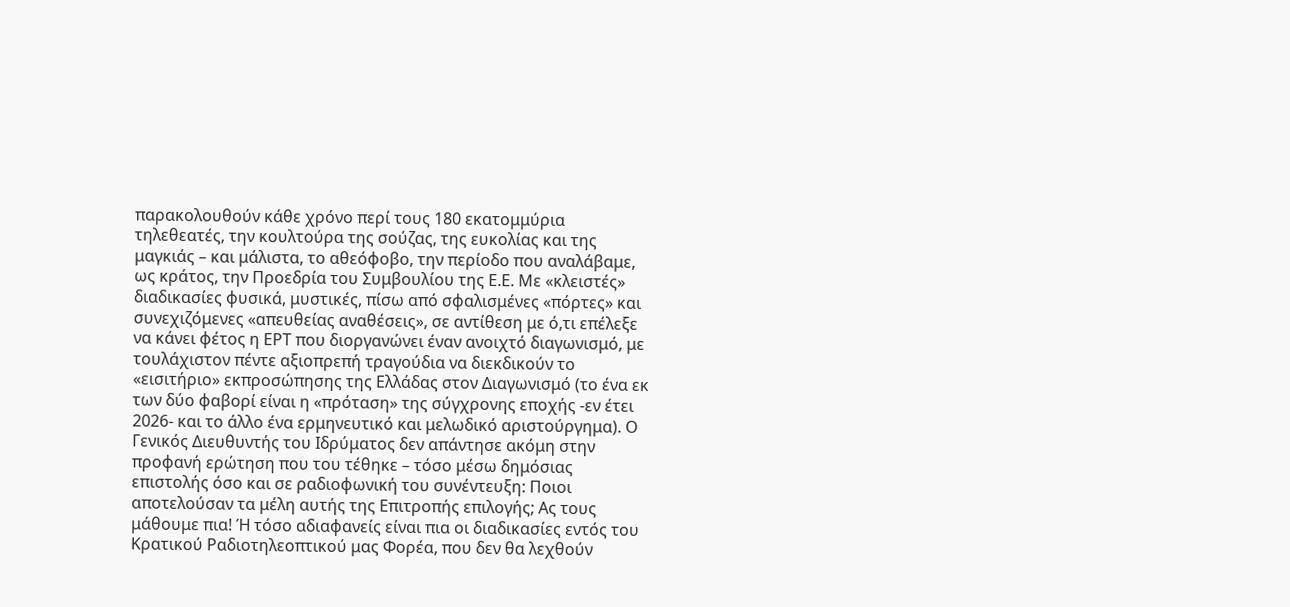παρακολουθούν κάθε χρόνο περί τους 180 εκατομμύρια τηλεθεατές, την κουλτούρα της σούζας, της ευκολίας και της μαγκιάς – και μάλιστα, το αθεόφοβο, την περίοδο που αναλάβαμε, ως κράτος, την Προεδρία του Συμβουλίου της Ε.Ε. Με «κλειστές» διαδικασίες φυσικά, μυστικές, πίσω από σφαλισμένες «πόρτες» και συνεχιζόμενες «απευθείας αναθέσεις», σε αντίθεση με ό,τι επέλεξε να κάνει φέτος η ΕΡΤ που διοργανώνει έναν ανοιχτό διαγωνισμό, με τουλάχιστον πέντε αξιοπρεπή τραγούδια να διεκδικούν το «εισιτήριο» εκπροσώπησης της Ελλάδας στον Διαγωνισμό (το ένα εκ των δύο φαβορί είναι η «πρόταση» της σύγχρονης εποχής -εν έτει 2026- και το άλλο ένα ερμηνευτικό και μελωδικό αριστούργημα). Ο Γενικός Διευθυντής του Ιδρύματος δεν απάντησε ακόμη στην προφανή ερώτηση που του τέθηκε – τόσο μέσω δημόσιας επιστολής όσο και σε ραδιοφωνική του συνέντευξη: Ποιοι αποτελούσαν τα μέλη αυτής της Επιτροπής επιλογής; Ας τους μάθουμε πια! Ή τόσο αδιαφανείς είναι πια οι διαδικασίες εντός του Κρατικού Ραδιοτηλεοπτικού μας Φορέα, που δεν θα λεχθούν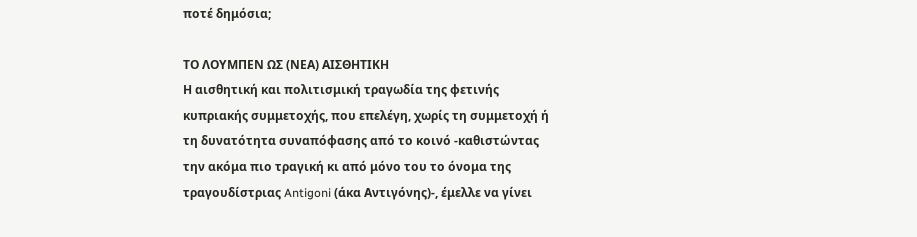ποτέ δημόσια;

ΤΟ ΛΟΥΜΠΕΝ ΩΣ (ΝΕΑ) ΑΙΣΘΗΤΙΚΗ
Η αισθητική και πολιτισμική τραγωδία της φετινής κυπριακής συμμετοχής, που επελέγη, χωρίς τη συμμετοχή ή τη δυνατότητα συναπόφασης από το κοινό -καθιστώντας την ακόμα πιο τραγική κι από μόνο του το όνομα της τραγουδίστριας Antigoni (άκα Αντιγόνης)-, έμελλε να γίνει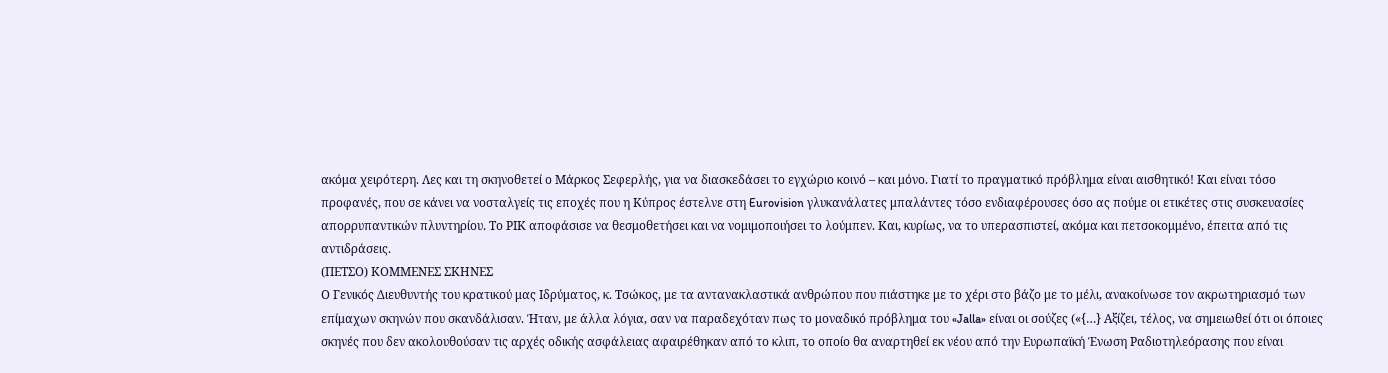ακόμα χειρότερη. Λες και τη σκηνοθετεί ο Μάρκος Σεφερλής, για να διασκεδάσει το εγχώριο κοινό – και μόνο. Γιατί το πραγματικό πρόβλημα είναι αισθητικό! Και είναι τόσο προφανές, που σε κάνει να νοσταλγείς τις εποχές που η Κύπρος έστελνε στη Eurovision γλυκανάλατες μπαλάντες τόσο ενδιαφέρουσες όσο ας πούμε οι ετικέτες στις συσκευασίες απορρυπαντικών πλυντηρίου. Το ΡΙΚ αποφάσισε να θεσμοθετήσει και να νομιμοποιήσει το λούμπεν. Και, κυρίως, να το υπερασπιστεί, ακόμα και πετσοκομμένο, έπειτα από τις αντιδράσεις.
(ΠΕΤΣΟ) ΚΟΜΜΕΝΕΣ ΣΚΗΝΕΣ
Ο Γενικός Διευθυντής του κρατικού μας Ιδρύματος, κ. Τσώκος, με τα αντανακλαστικά ανθρώπου που πιάστηκε με το χέρι στο βάζο με το μέλι, ανακοίνωσε τον ακρωτηριασμό των επίμαχων σκηνών που σκανδάλισαν. Ήταν, με άλλα λόγια, σαν να παραδεχόταν πως το μοναδικό πρόβλημα του «Jalla» είναι οι σούζες («{…} Αξίζει, τέλος, να σημειωθεί ότι οι όποιες σκηνές που δεν ακολουθούσαν τις αρχές οδικής ασφάλειας αφαιρέθηκαν από το κλιπ, το οποίο θα αναρτηθεί εκ νέου από την Ευρωπαϊκή Ένωση Ραδιοτηλεόρασης που είναι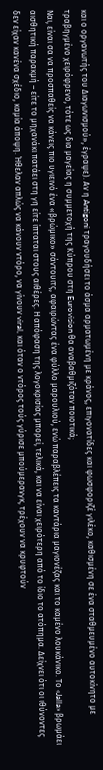και ο οργανωτής του Διαγωνισμού», έγραψε). Αν η Antigoni τραγουδήσει το άσμα αρματωμένη με κράνος, επιγονατίδες και φωσφοριζέ γιλέκο, καθισμένη σε ένα σταθμευμένο αυτοκίνητο με τραβηγμένο χειρόφρενο, τότε ως δια μαγείας η συμμετοχή της Κύπρου στη Eurovision θα αναβαθμιζόταν ποιοτικά;
Ναι, είναι σα να προσπαθείς να κάνεις πιο υγιεινό ένα «βρώμικο» σάντουιτς, αφαιρώντας ένα φύλλο μαρουλιού, ενώ παραβλέπεις τα καντάρια μαγιονέζας και το καμένο λουκάνικο. Το «Jalla» βρωμάει αισθητική παρακμή – είτε το μηχανάκι πατάει στη γη είτε ίπταται στους αιθέρες. Η απόφαση της λογοκρισίας μπορεί, τελικά, και να είναι χειρότερη από το ίδιο το ατόπημα. Δείχνει ότι οι ιθύνοντες δεν είχαν κανένα σχέδιο, καμία άποψη. Ήθελαν απλώς να κάνουν ντόρο, να γίνουν viral, και όταν ο ντόρος τούς γύρισε μπούμερανγκ, τρέχουν να κρυφτούν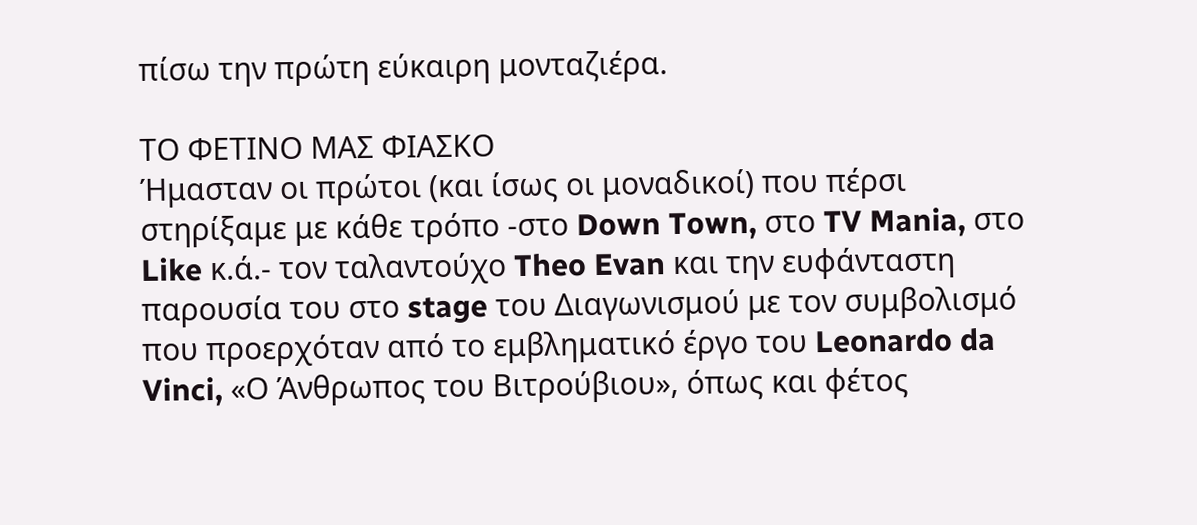πίσω την πρώτη εύκαιρη μονταζιέρα.

ΤΟ ΦΕΤΙΝΟ ΜΑΣ ΦΙΑΣΚΟ
Ήμασταν οι πρώτοι (και ίσως οι μοναδικοί) που πέρσι στηρίξαμε με κάθε τρόπο -στο Down Town, στο TV Mania, στο Like κ.ά.- τον ταλαντούχο Theo Evan και την ευφάνταστη παρουσία του στο stage του Διαγωνισμού με τον συμβολισμό που προερχόταν από το εμβληματικό έργο του Leonardo da Vinci, «Ο Άνθρωπος του Βιτρούβιου», όπως και φέτος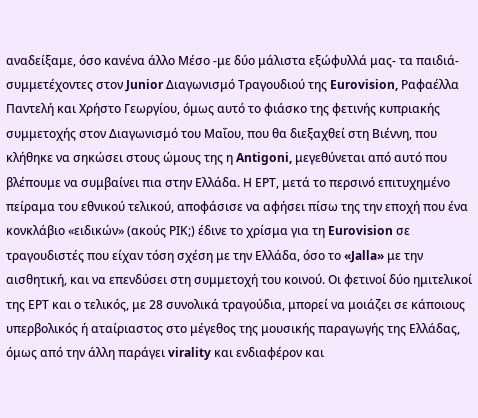αναδείξαμε, όσο κανένα άλλο Μέσο -με δύο μάλιστα εξώφυλλά μας- τα παιδιά-συμμετέχοντες στον Junior Διαγωνισμό Τραγουδιού της Eurovision, Ραφαέλλα Παντελή και Χρήστο Γεωργίου, όμως αυτό το φιάσκο της φετινής κυπριακής συμμετοχής στον Διαγωνισμό του Μαΐου, που θα διεξαχθεί στη Βιέννη, που κλήθηκε να σηκώσει στους ώμους της η Antigoni, μεγεθύνεται από αυτό που βλέπουμε να συμβαίνει πια στην Ελλάδα. Η ΕΡΤ, μετά το περσινό επιτυχημένο πείραμα του εθνικού τελικού, αποφάσισε να αφήσει πίσω της την εποχή που ένα κονκλάβιο «ειδικών» (ακούς ΡΙΚ;) έδινε το χρίσμα για τη Eurovision σε τραγουδιστές που είχαν τόση σχέση με την Ελλάδα, όσο το «Jalla» με την αισθητική, και να επενδύσει στη συμμετοχή του κοινού. Οι φετινοί δύο ημιτελικοί της ΕΡΤ και ο τελικός, με 28 συνολικά τραγούδια, μπορεί να μοιάζει σε κάποιους υπερβολικός ή αταίριαστος στο μέγεθος της μουσικής παραγωγής της Ελλάδας, όμως από την άλλη παράγει virality και ενδιαφέρον και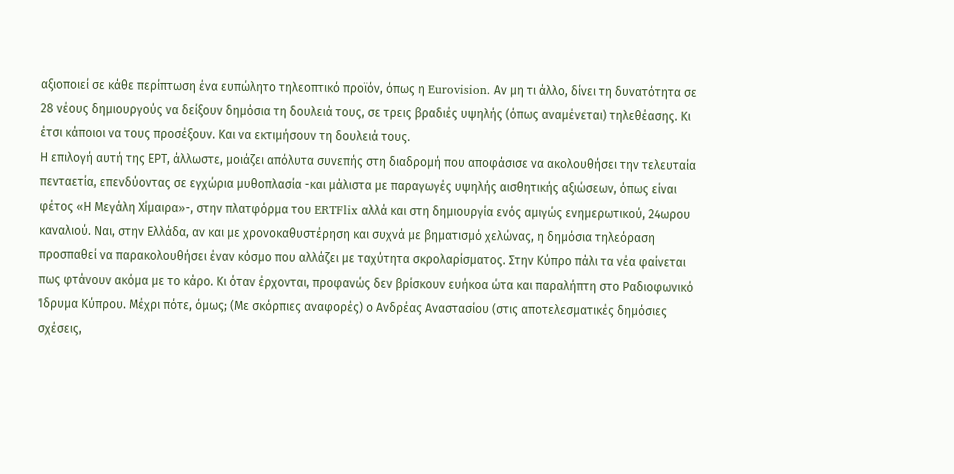αξιοποιεί σε κάθε περίπτωση ένα ευπώλητο τηλεοπτικό προϊόν, όπως η Eurovision. Αν μη τι άλλο, δίνει τη δυνατότητα σε 28 νέους δημιουργούς να δείξουν δημόσια τη δουλειά τους, σε τρεις βραδιές υψηλής (όπως αναμένεται) τηλεθέασης. Κι έτσι κάποιοι να τους προσέξουν. Και να εκτιμήσουν τη δουλειά τους.
Η επιλογή αυτή της ΕΡΤ, άλλωστε, μοιάζει απόλυτα συνεπής στη διαδρομή που αποφάσισε να ακολουθήσει την τελευταία πενταετία, επενδύοντας σε εγχώρια μυθοπλασία -και μάλιστα με παραγωγές υψηλής αισθητικής αξιώσεων, όπως είναι φέτος «Η Μεγάλη Χίμαιρα»-, στην πλατφόρμα του ERTFlix αλλά και στη δημιουργία ενός αμιγώς ενημερωτικού, 24ωρου καναλιού. Ναι, στην Ελλάδα, αν και με χρονοκαθυστέρηση και συχνά με βηματισμό χελώνας, η δημόσια τηλεόραση προσπαθεί να παρακολουθήσει έναν κόσμο που αλλάζει με ταχύτητα σκρολαρίσματος. Στην Κύπρο πάλι τα νέα φαίνεται πως φτάνουν ακόμα με το κάρο. Κι όταν έρχονται, προφανώς δεν βρίσκουν ευήκοα ώτα και παραλήπτη στο Ραδιοφωνικό Ίδρυμα Κύπρου. Μέχρι πότε, όμως; (Με σκόρπιες αναφορές) ο Ανδρέας Αναστασίου (στις αποτελεσματικές δημόσιες σχέσεις,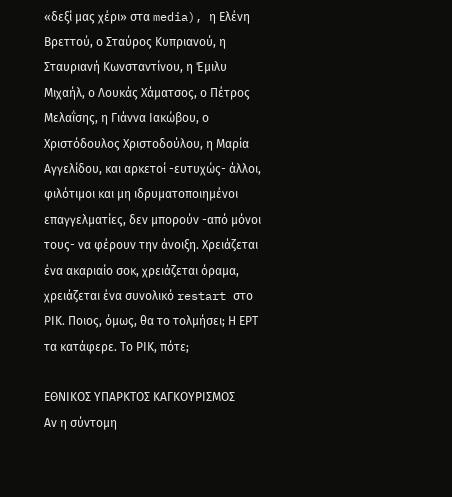«δεξί μας χέρι» στα media), η Ελένη Βρεττού, ο Σταύρος Κυπριανού, η Σταυριανή Κωνσταντίνου, η Έμιλυ Μιχαήλ, ο Λουκάς Χάματσος, ο Πέτρος Μελαΐσης, η Γιάννα Ιακώβου, ο Χριστόδουλος Χριστοδούλου, η Μαρία Αγγελίδου, και αρκετοί -ευτυχώς- άλλοι, φιλότιμοι και μη ιδρυματοποιημένοι επαγγελματίες, δεν μπορούν -από μόνοι τους- να φέρουν την άνοιξη. Χρειάζεται ένα ακαριαίο σοκ, χρειάζεται όραμα, χρειάζεται ένα συνολικό restart στο ΡΙΚ. Ποιος, όμως, θα το τολμήσει; Η ΕΡΤ τα κατάφερε. Το ΡΙΚ, πότε;

ΕΘΝΙΚΟΣ ΥΠΑΡΚΤΟΣ ΚΑΓΚΟΥΡΙΣΜΟΣ
Αν η σύντομη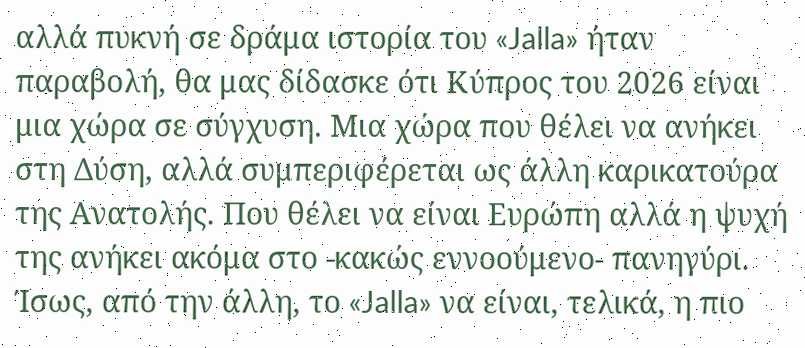αλλά πυκνή σε δράμα ιστορία του «Jalla» ήταν παραβολή, θα μας δίδασκε ότι Κύπρος του 2026 είναι μια χώρα σε σύγχυση. Μια χώρα που θέλει να ανήκει στη Δύση, αλλά συμπεριφέρεται ως άλλη καρικατούρα της Ανατολής. Που θέλει να είναι Ευρώπη αλλά η ψυχή της ανήκει ακόμα στο -κακώς εννοούμενο- πανηγύρι. Ίσως, από την άλλη, το «Jalla» να είναι, τελικά, η πιο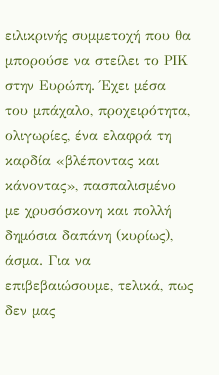ειλικρινής συμμετοχή που θα μπορούσε να στείλει το ΡΙΚ στην Ευρώπη. Έχει μέσα του μπάχαλο, προχειρότητα, ολιγωρίες, ένα ελαφρά τη καρδία «βλέποντας και κάνοντας», πασπαλισμένο με χρυσόσκονη και πολλή δημόσια δαπάνη (κυρίως), άσμα. Για να επιβεβαιώσουμε, τελικά, πως δεν μας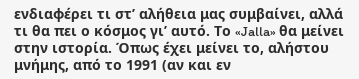ενδιαφέρει τι στ’ αλήθεια μας συμβαίνει, αλλά τι θα πει ο κόσμος γι’ αυτό. Το «Jalla» θα μείνει στην ιστορία. Όπως έχει μείνει το, αλήστου μνήμης, από το 1991 (αν και εν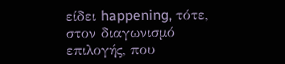είδει happening, τότε, στον διαγωνισμό επιλογής, που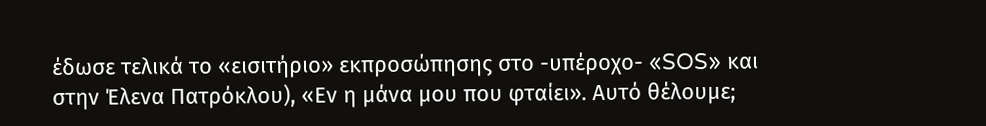έδωσε τελικά το «εισιτήριο» εκπροσώπησης στο -υπέροχο- «SOS» και στην Έλενα Πατρόκλου), «Εν η μάνα μου που φταίει». Αυτό θέλουμε;